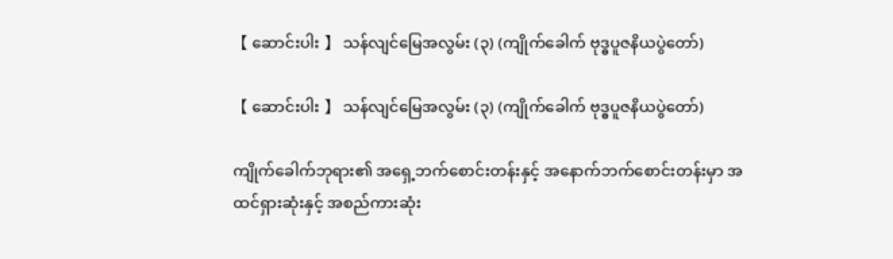【 ဆောင်းပါး 】 သန်လျင်မြေအလွမ်း (၃) (ကျိုက်ခေါက် ဗုဒ္ဓပူဇနိယပွဲတော်)

【 ဆောင်းပါး 】 သန်လျင်မြေအလွမ်း (၃) (ကျိုက်ခေါက် ဗုဒ္ဓပူဇနိယပွဲတော်)

ကျိုက်ခေါက်ဘုရား၏ အရှေ့ဘက်စောင်းတန်းနှင့် အနောက်ဘက်စောင်းတန်းမှာ အထင်ရှားဆုံးနှင့် အစည်ကားဆုံး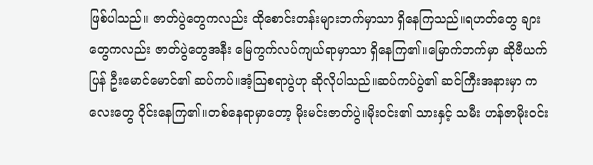ဖြစ်ပါသည်။ ဇာတ်ပွဲတွေကလည်း ထိုစောင်းတန်းများဘက်မှာသာ ရှိနေကြသည်။ရဟတ်တွေ ချားတွေကလည်း ဇာတ်ပွဲတွေအနီး မြေကွက်လပ်ကျယ်ရာမှာသာ ရှိနေကြ၏။မြောက်ဘက်မှာ ဆိုဗီယက်ပြန် ဦးမောင်မောင်၏ ဆပ်ကပ်။အံ့သြစရာပွဲဟု ဆိုလိုပါသည်။ဆပ်ကပ်ပွဲ၏ ဆင်ကြီးအနားမှာ ကလေးတွေ ဝိုင်းနေကြ၏။တစ်နေရာမှာတော့ မိုးမင်းဇာတ်ပွဲ။မိုးဝင်း၏ သားနှင့် သမီး ဟန်ဇာမိုးဝင်း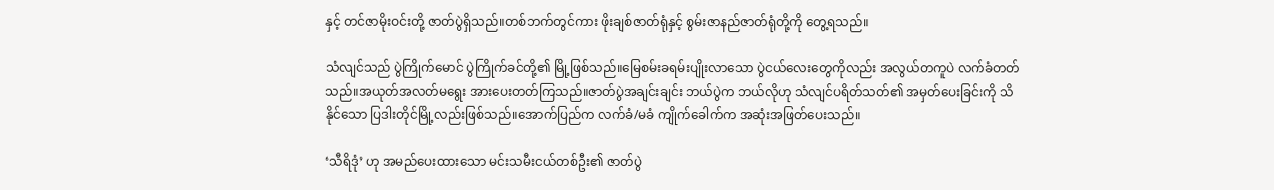နှင့် တင်ဇာမိုးဝင်းတို့ ဇာတ်ပွဲရှိသည်။တစ်ဘက်တွင်ကား ဖိုးချစ်ဇာတ်ရုံနှင့် စွမ်းဇာနည်ဇာတ်ရုံတို့ကို တွေ့ရသည်။

သံလျင်သည် ပွဲကြိုက်မောင် ပွဲကြိုက်ခင်တို့၏ မြို့ဖြစ်သည်။မြေစမ်းခရမ်းပျိုးလာသော ပွဲငယ်လေးတွေကိုလည်း အလွယ်တကူပဲ လက်ခံတတ်သည်။အယုတ်အလတ်မရွေး အားပေးတတ်ကြသည်။ဇာတ်ပွဲအချင်းချင်း ဘယ်ပွဲက ဘယ်လိုဟု သံလျင်ပရိတ်သတ်၏ အမှတ်ပေးခြင်းကို သိနိုင်သော ပြဒါးတိုင်မြို့လည်းဖြစ်သည်။အောက်ပြည်က လက်ခံ/မခံ ကျိုက်ခေါက်က အဆုံးအဖြတ်ပေးသည်။

‘သီရိဒုံ’ ဟု အမည်ပေးထားသော မင်းသမီးငယ်တစ်ဦး၏ ဇာတ်ပွဲ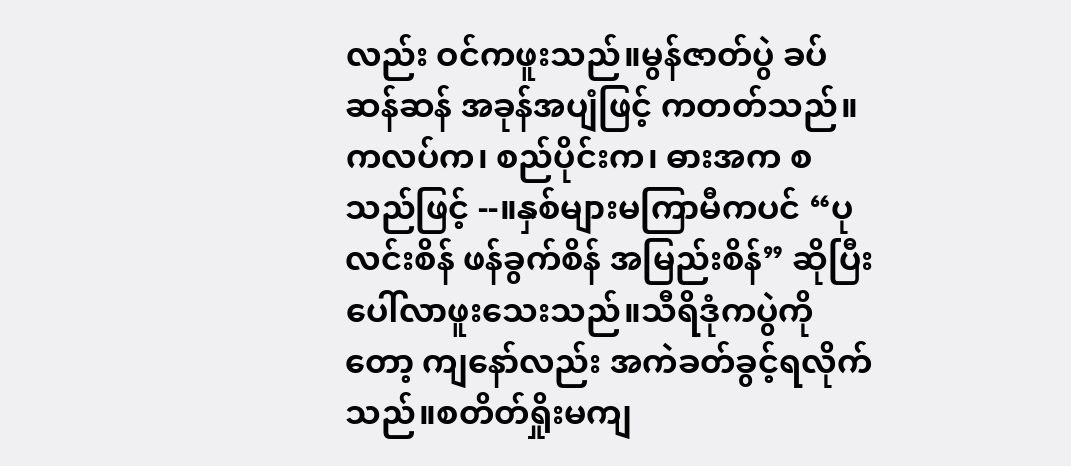လည်း ဝင်ကဖူးသည်။မွန်ဇာတ်ပွဲ ခပ်ဆန်ဆန် အခုန်အပျံဖြင့် ကတတ်သည်။ကလပ်က၊ စည်ပိုင်းက၊ ဓားအက စသည်ဖြင့် --။နှစ်များမကြာမီကပင် “ပုလင်းစိန် ဖန်ခွက်စိန် အမြည်းစိန်” ဆိုပြီး ပေါ်လာဖူးသေးသည်။သီရိဒုံကပွဲကိုတော့ ကျနော်လည်း အကဲခတ်ခွင့်ရလိုက်သည်။စတိတ်ရှိုးမကျ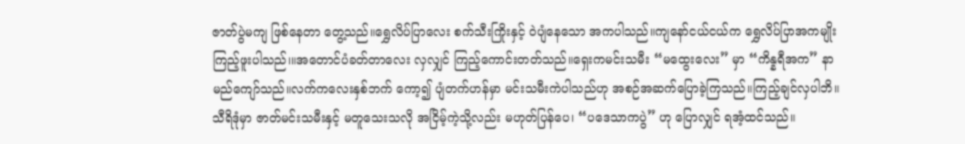ဇာတ်ပွဲမကျ ဖြစ်နေတာ တွေ့သည်။ရွှေလိပ်ပြာလေး စက်သီးကြိုးနှင့် ဝဲပျံနေသော အကပါသည်။ကျနော်ငယ်ငယ်က ရွှေလိပ်ပြာအကမျိုး ကြည့်ဖူးပါသည်၊။အတောင်ပံခတ်တာလေး လှလျှင် ကြည့်ကောင်းတတ်သည်။ရှေးကမင်းသမီး “မထွေးလေး” မှာ “ကိန္နရီအက” နာမည်ကျော်သည်။လက်ကလေးနှစ်ဘက် ကော့၍ ပျံတက်ဟန်မှာ မင်းသမီးကဲပါသည်ဟု အစဉ်အဆက်ပြောခဲ့ကြသည်။ကြည့်ချင်လှပါဘိ။သီရိဒုံမှာ ဇာတ်မင်းသမီးနှင့် မတူသေးသလို အငြိမ့်ကဲ့သို့လည်း မဟုတ်ပြန်ပေ၊ “ပဒေသာကပွဲ” ဟု ပြောလျှင် ရအံ့ထင်သည်။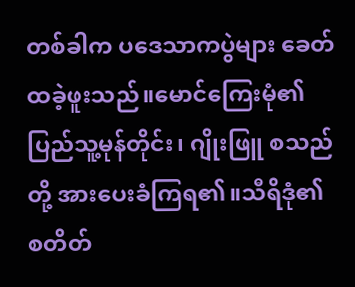တစ်ခါက ပဒေသာကပွဲများ ခေတ်ထခဲ့ဖူးသည်။မောင်ကြေးမုံ၏ ပြည်သူ့မုန်တိုင်း၊ ဂျိုးဖြူ စသည်တို့ အားပေးခံကြရ၏။သီရိဒုံ၏ စတိတ်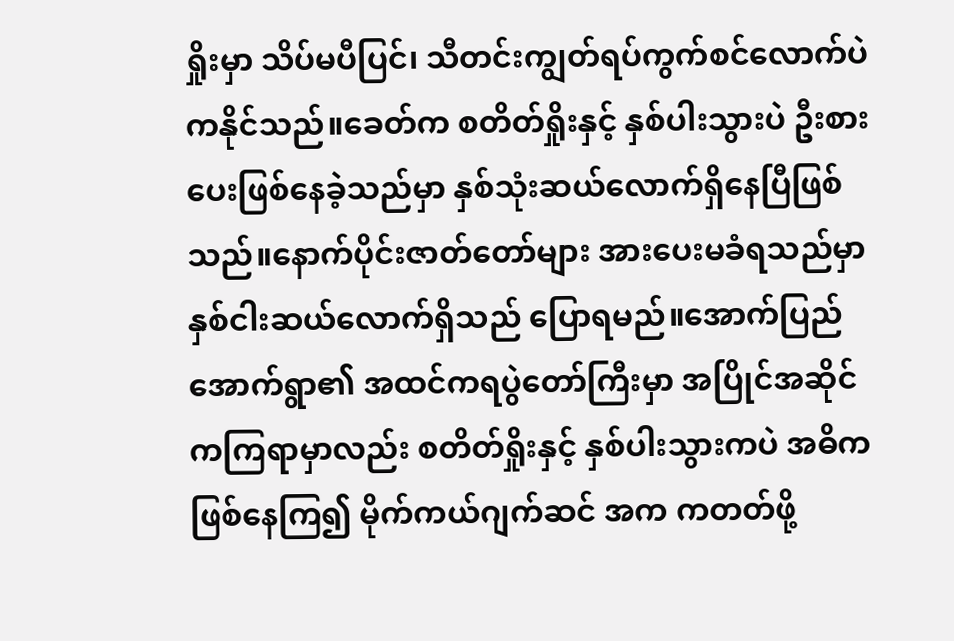ရှိုးမှာ သိပ်မပီပြင်၊ သီတင်းကျွတ်ရပ်ကွက်စင်လောက်ပဲ ကနိုင်သည်။ခေတ်က စတိတ်ရှိုးနှင့် နှစ်ပါးသွားပဲ ဦးစားပေးဖြစ်နေခဲ့သည်မှာ နှစ်သုံးဆယ်လောက်ရှိနေပြီဖြစ်သည်။နောက်ပိုင်းဇာတ်တော်များ အားပေးမခံရသည်မှာ နှစ်ငါးဆယ်လောက်ရှိသည် ပြောရမည်။အောက်ပြည်အောက်ရွာ၏ အထင်ကရပွဲတော်ကြီးမှာ အပြိုင်အဆိုင်ကကြရာမှာလည်း စတိတ်ရှိုးနှင့် နှစ်ပါးသွားကပဲ အဓိကဖြစ်နေကြ၍ မိုက်ကယ်ဂျက်ဆင် အက ကတတ်ဖို့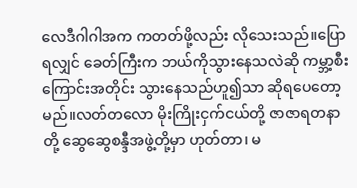လေဒီဂါဂါအက ကတတ်ဖို့လည်း လိုသေးသည်။ပြောရလျှင် ခေတ်ကြီးက ဘယ်ကိုသွားနေသလဲဆို ကမ္ဘာ့စီးကြောင်းအတိုင်း သွားနေသည်ဟူ၍သာ ဆိုရပေတော့မည်။လတ်တလော မိုးကြိုးငှက်ငယ်တို့ ဇာဇာရတနာတို့ ဆွေဆွေစန္ဒီအဖွဲ့တို့မှာ ဟုတ်တာ၊ မ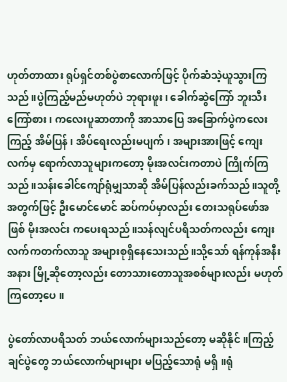ဟုတ်တာထား ရုပ်ရှင်တစ်ပွဲစာလောက်ဖြင့် ပိုက်ဆံသဲ့ယူသွားကြသည်။ပွဲကြည့်မည်မဟုတ်ပဲ ဘုရားဖူး၊ ခေါက်ဆွဲကြော် ဘူးသီးကြော်စား၊ ကလေးပူဆာတာကို အာသာပြေ အခြောက်ပွဲကလေးကြည့် အိမ်ပြန်၊ အိပ်ရေးလည်းမပျက်၊ အများအားဖြင့် ကျေးလက်မှ ရောက်လာသူများကတော့ မိုးအလင်းကတာပဲ ကြိုက်ကြသည်။သန်းခေါင်ကျော်ရုံမျှသာဆို အိမ်ပြန်လည်းခက်သည်။သူတို့အတွက်ဖြင့် ဦးမောင်မောင် ဆပ်ကပ်မှာလည်း တေးသရုပ်ဖော်အဖြစ် မိုးအလင်း ကပေးရသည်။သန်လျင်ပရိသတ်ကလည်း ကျေးလက်ကတက်လာသူ အများစုရှိနေသေးသည်။သို့သော် ရန်ကုန်အနီးအနား မြို့ဆိုတော့လည်း တောသားတောသူအစစ်များလည်း မဟုတ်ကြတော့ပေ။

ပွဲတော်လာပရိသတ် ဘယ်လောက်များသည်တော့ မဆိုနိုင်။ကြည့်ချင်ပွဲတွေ ဘယ်လောက်များများ မပြည့်သောရုံ မရှိ။ရုံ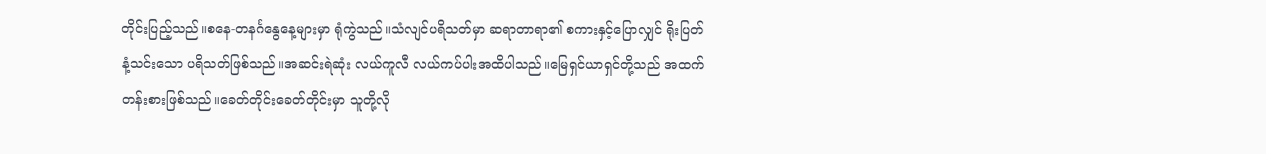တိုင်းပြည့်သည်။စနေ-တနင်္ဂနွေနေ့များမှာ ရုံကွဲသည်။သံလျင်ပရိသတ်မှာ ဆရာတာရာ၏ စကားနှင့်ပြောလျှင် ရိုးပြတ်နံ့သင်းသော ပရိသတ်ဖြစ်သည်။အဆင်းရဲဆုံး လယ်ကူလီ လယ်ကပ်ပါးအထိပါသည်။မြေရှင်ယာရှင်တို့သည် အထက်တန်းစားဖြစ်သည်။ခေတ်တိုင်းခေတ်တိုင်းမှာ သူတို့လို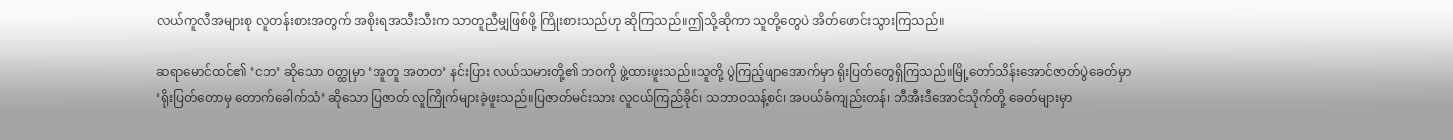လယ်ကူလီအများစု လူတန်းစားအတွက် အစိုးရအသီးသီးက သာတူညီမျှဖြစ်ဖို့ ကြိုးစားသည်ဟု ဆိုကြသည်။ဤသို့ဆိုကာ သူတို့တွေပဲ အိတ်ဖောင်းသွားကြသည်။

ဆရာမောင်ထင်၏ ‘ငဘ’ ဆိုသော ဝတ္ထုမှာ ‘အူတူ အတတ’ နင်းပြား လယ်သမားတို့၏ ဘဝကို ဖွဲ့ထားဖူးသည်။သူတို့ ပွဲကြည့်ဖျာအောက်မှာ ရိုးပြတ်တွေရှိကြသည်။မြို့တော်သိန်းအောင်ဇာတ်ပွဲခေတ်မှာ ‘ရိုးပြတ်တောမှ တောက်ခေါက်သံ’ ဆိုသော ပြဇာတ် လူကြိုက်များခဲ့ဖူးသည်။ပြဇာတ်မင်းသား လူငယ်ကြည်ခိုင်၊ သဘာဝသန့်စင်၊ အပယ်ခံကျည်းတန်၊ ဘီအီးဒီအောင်သိုက်တို့ ခေတ်များမှာ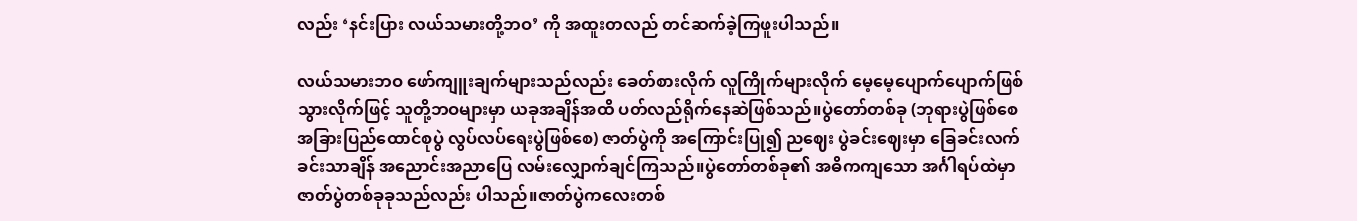လည်း ‘နင်းပြား လယ်သမားတို့ဘဝ’ ကို အထူးတလည် တင်ဆက်ခဲ့ကြဖူးပါသည်။

လယ်သမားဘဝ ဖော်ကျူးချက်များသည်လည်း ခေတ်စားလိုက် လူကြိုက်များလိုက် မေ့မေ့ပျောက်ပျောက်ဖြစ်သွားလိုက်ဖြင့် သူတို့ဘဝများမှာ ယခုအချိန်အထိ ပတ်လည်ရိုက်နေဆဲဖြစ်သည်။ပွဲတော်တစ်ခု (ဘုရားပွဲဖြစ်စေ အခြားပြည်ထောင်စုပွဲ လွပ်လပ်ရေးပွဲဖြစ်စေ) ဇာတ်ပွဲကို အကြောင်းပြု၍ ညဈေး ပွဲခင်းဈေးမှာ ခြေခင်းလက်ခင်းသာချိန် အညောင်းအညာပြေ လမ်းလျှောက်ချင်ကြသည်။ပွဲတော်တစ်ခု၏ အဓိကကျသော အင်္ဂါရပ်ထဲမှာ ဇာတ်ပွဲတစ်ခုခုသည်လည်း ပါသည်။ဇာတ်ပွဲကလေးတစ်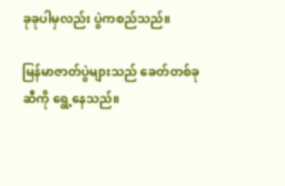ခုခုပါမှလည်း ပွဲကစည်သည်။

မြန်မာဇာတ်ပွဲများသည် ခေတ်တစ်ခုဆီကို ရွေ့နေသည်။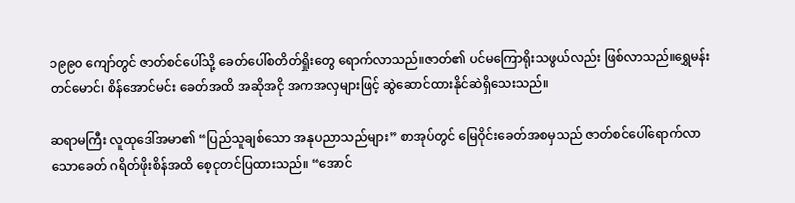၁၉၉၀ ကျော်တွင် ဇာတ်စင်ပေါ်သို့ ခေတ်ပေါ်စတိတ်ရှိုးတွေ ရောက်လာသည်။ဇာတ်၏ ပင်မကြောရိုးသဖွယ်လည်း ဖြစ်လာသည်။ရွှေမန်းတင်မောင်၊ စိန်အောင်မင်း ခေတ်အထိ အဆိုအငို အကအလှများဖြင့် ဆွဲဆောင်ထားနိုင်ဆဲရှိသေးသည်။

ဆရာမကြီး လူထုဒေါ်အမာ၏ “ပြည်သူချစ်သော အနုပညာသည်များ” စာအုပ်တွင် မြေဝိုင်းခေတ်အစမှသည် ဇာတ်စင်ပေါ်ရောက်လာသောခေတ် ဂရိတ်ဖိုးစိန်အထိ စေ့ငုတင်ပြထားသည်။ “အောင်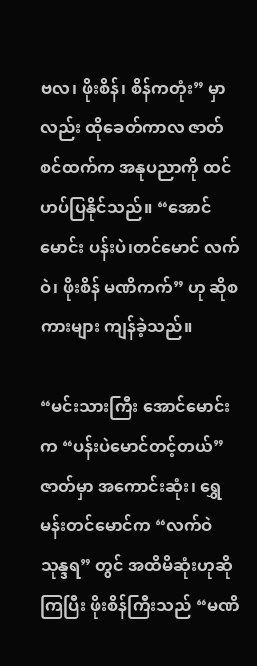ဗလ၊ ဖိုးစိန်၊ စိန်ကတုံး” မှာလည်း ထိုခေတ်ကာလ ဇာတ်စင်ထက်က အနုပညာကို ထင်ဟပ်ပြနိုင်သည်။ “အောင်မောင်း ပန်းပဲ၊တင်မောင် လက်ဝဲ၊ ဖိုးစိန် မဏိကက်” ဟု ဆိုစကားများ ကျန်ခဲ့သည်။

“မင်းသားကြီး အောင်မောင်းက “ပန်းပဲမောင်တင့်တယ်” ဇာတ်မှာ အကောင်းဆုံး၊ ရွှေမန်းတင်မောင်က “လက်ဝဲသုန္ဒရ” တွင် အထိမိဆုံးဟုဆိုကြပြီး ဖိုးစိန်ကြီးသည် “မဏိ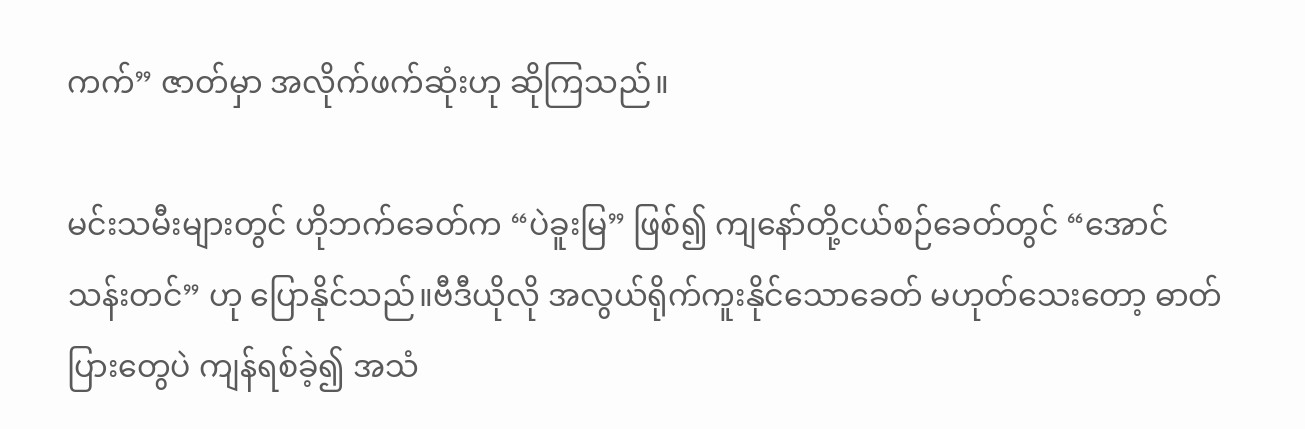ကက်” ဇာတ်မှာ အလိုက်ဖက်ဆုံးဟု ဆိုကြသည်။

မင်းသမီးများတွင် ဟိုဘက်ခေတ်က “ပဲခူးမြ” ဖြစ်၍ ကျနော်တို့ငယ်စဉ်ခေတ်တွင် “အောင်သန်းတင်” ဟု ပြောနိုင်သည်။ဗီဒီယိုလို အလွယ်ရိုက်ကူးနိုင်သောခေတ် မဟုတ်သေးတော့ ဓာတ်ပြားတွေပဲ ကျန်ရစ်ခဲ့၍ အသံ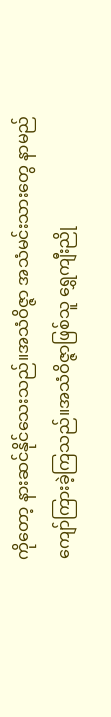ကိုတော့ နားဆင်နိုင်သေးသည်။အသံဝိဇ္ဇာ အသံမင်းသားတွေ နာမည်ကျော်ကြားခဲ့ကြသည်။အသံဝိဇ္ဇာဖြစ်သူ ရွှေကျီးညို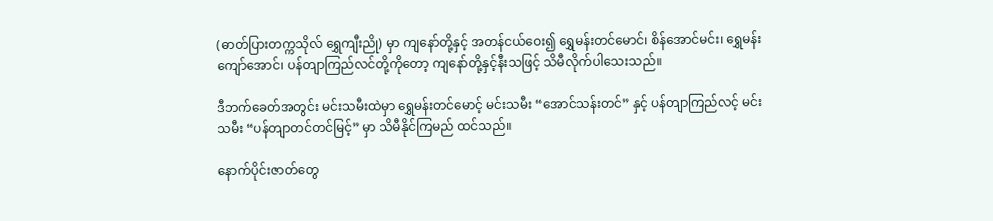(ဓာတ်ပြားတက္ကသိုလ် ရွှေကျီးညို) မှာ ကျနော်တို့နှင့် အတန်ငယ်ဝေး၍ ရွှေမန်းတင်မောင်၊ စိန်အောင်မင်း၊ ရွှေမန်းကျော်အောင်၊ ပန်တျာကြည်လင်တို့ကိုတော့ ကျနော်တို့နှင့်နီးသဖြင့် သိမီလိုက်ပါသေးသည်။

ဒီဘက်ခေတ်အတွင်း မင်းသမီးထဲမှာ ရွှေမန်းတင်မောင့် မင်းသမီး “အောင်သန်းတင်” နှင့် ပန်တျာကြည်လင့် မင်းသမီး “ပန်တျာတင်တင်မြင့်” မှာ သိမီနိုင်ကြမည် ထင်သည်။

နောက်ပိုင်းဇာတ်တွေ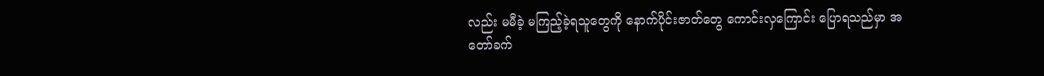လည်း မမီခဲ့ မကြည့်ခဲ့ရသူတွေကို နောက်ပိုင်းဇာတ်တွေ ကောင်းလှကြောင်း ပြောရသည်မှာ အတော်ခက်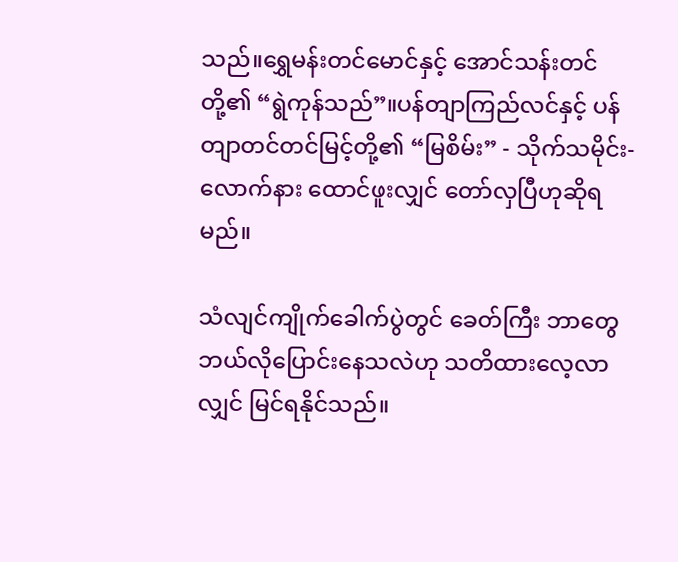သည်။ရွှေမန်းတင်မောင်နှင့် အောင်သန်းတင်တို့၏ “ရွဲကုန်သည်”။ပန်တျာကြည်လင်နှင့် ပန်တျာတင်တင်မြင့်တို့၏ “မြစိမ်း” - သိုက်သမိုင်း-လောက်နား ထောင်ဖူးလျှင် တော်လှပြီဟုဆိုရမည်။

သံလျင်ကျိုက်ခေါက်ပွဲတွင် ခေတ်ကြီး ဘာတွေ ဘယ်လိုပြောင်းနေသလဲဟု သတိထားလေ့လာလျှင် မြင်ရနိုင်သည်။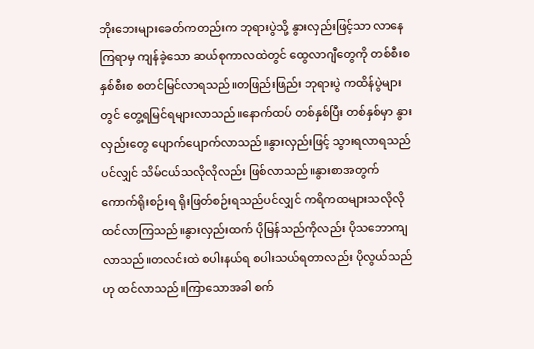ဘိုးဘေးများခေတ်ကတည်းက ဘုရားပွဲသို့ နွားလှည်းဖြင့်သာ လာနေကြရာမှ ကျန်ခဲ့သော ဆယ်စုကာလထဲတွင် ထွေလာဂျီတွေကို တစ်စီးစ နှစ်စီးစ စတင်မြင်လာရသည်။တဖြည်းဖြည်း ဘုရားပွဲ ကထိန်ပွဲများတွင် တွေ့ရမြင်ရများလာသည်။နောက်ထပ် တစ်နှစ်ပြီး တစ်နှစ်မှာ နွားလှည်းတွေ ပျောက်ပျောက်လာသည်။နွားလှည်းဖြင့် သွားရလာရသည်ပင်လျှင် သိမ်ငယ်သလိုလိုလည်း ဖြစ်လာသည်။နွားစာအတွက် ကောက်ရိုးစဉ်းရ ရိုးဖြတ်စဉ်းရသည်ပင်လျှင် ကရိကထများသလိုလို ထင်လာကြသည်။နွားလှည်းထက် ပိုမြန်သည်ကိုလည်း ပိုသဘောကျလာသည်။တလင်းထဲ စပါးနယ်ရ စပါးသယ်ရတာလည်း ပိုလွယ်သည်ဟု ထင်လာသည်။ကြာသောအခါ စက်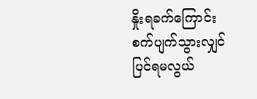နှိုးရခက်ကြောင်း စက်ပျက်သွားလျှင် ပြင်ရမလွယ်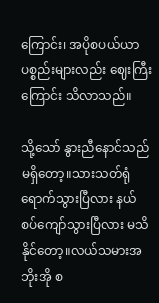ကြောင်း၊ အပိုစပယ်ယာပစ္စည်းများလည်း ဈေးကြီးကြောင်း သိလာသည်။

သို့သော် နွားညီနောင်သည် မရှိတော့။သားသတ်ရုံရောက်သွားပြီလား နယ်စပ်ကျော်သွားပြီလား မသိနိုင်တော့။လယ်သမားအဘိုးအို စ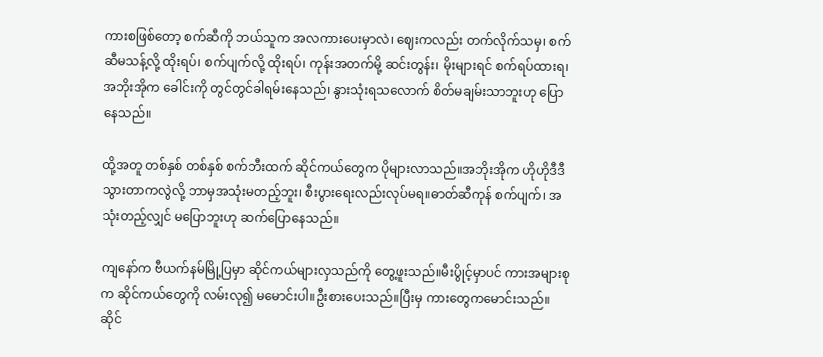ကားစဖြစ်တော့ စက်ဆီကို ဘယ်သူက အလကားပေးမှာလဲ၊ ဈေးကလည်း တက်လိုက်သမှ၊ စက်ဆီမသန့်လို့ ထိုးရပ်၊ စက်ပျက်လို့ ထိုးရပ်၊ ကုန်းအတက်မို့ ဆင်းတွန်း၊ မိုးများရင် စက်ရပ်ထားရ၊ အဘိုးအိုက ခေါင်းကို တွင်တွင်ခါရမ်းနေသည်၊ နွားသုံးရသလောက် စိတ်မချမ်းသာဘူးဟု ပြောနေသည်။

ထို့အတူ တစ်နှစ် တစ်နှစ် စက်ဘီးထက် ဆိုင်ကယ်တွေက ပိုများလာသည်။အဘိုးအိုက ဟိုဟိုဒီဒီသွားတာကလွဲလို့ ဘာမှအသုံးမတည့်ဘူး၊ စီးပွားရေးလည်းလုပ်မရ။ဓာတ်ဆီကုန် စက်ပျက်၊ အသုံးတည့်လျှင် မပြောဘူးဟု ဆက်ပြောနေသည်။

ကျနော်က ဗီယက်နမ်မြို့ပြမှာ ဆိုင်ကယ်များလှသည်ကို တွေ့ဖူးသည်။မီးပွိုင့်မှာပင် ကားအများစုက ဆိုင်ကယ်တွေကို လမ်းလု၍ မမောင်းပါ။ဦးစားပေးသည်။ပြီးမှ ကားတွေကမောင်းသည်။ဆိုင်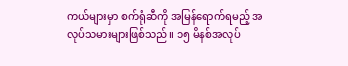ကယ်များမှာ စက်ရုံဆီကို အမြန်ရောက်ရမည့် အလုပ်သမားများဖြစ်သည်။ ၁၅ မိနစ်အလုပ်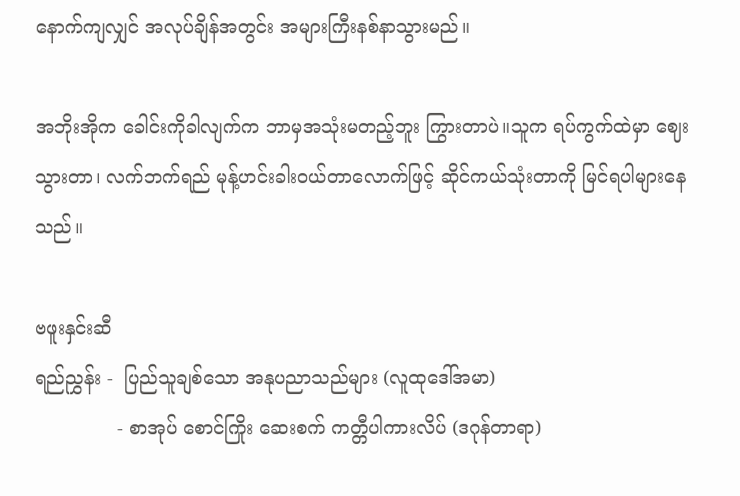နောက်ကျလျှင် အလုပ်ချိန်အတွင်း အများကြီးနစ်နာသွားမည်။

အဘိုးအိုက ခေါင်းကိုခါလျက်က ဘာမှအသုံးမတည့်ဘူး ကြွားတာပဲ။သူက ရပ်ကွက်ထဲမှာ ဈေးသွားတာ၊ လက်ဘက်ရည် မုန့်ဟင်းခါးဝယ်တာလောက်ဖြင့် ဆိုင်ကယ်သုံးတာကို မြင်ရပါများနေသည်။

ဗဖူးနှင်းဆီ
ရည်ညွှန်း -  ပြည်သူချစ်သော အနုပညာသည်များ (လူထုဒေါ်အမာ)
              - စာအုပ် စောင်ကြိုး ဆေးစက် ကတ္တီပါကားလိပ် (ဒဂုန်တာရာ)